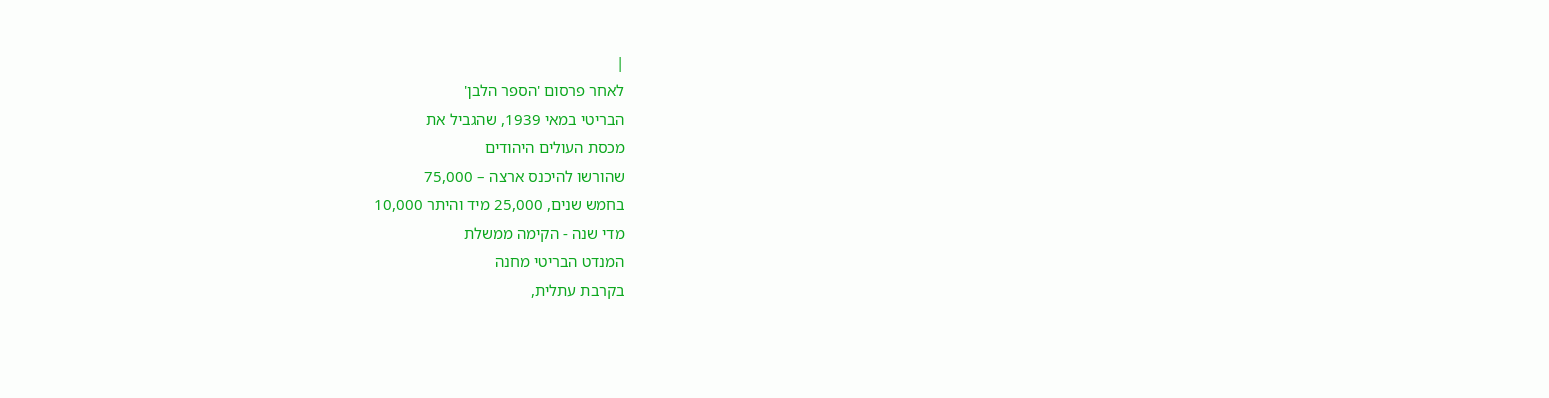|
לאחר פרסום 'הספר הלבן'
הבריטי במאי 1939, שהגביל את
מכסת העולים היהודים
שהורשו להיכנס ארצה – 75,000
בחמש שנים, 25,000 מיד והיתר 10,000
מדי שנה - הקימה ממשלת
המנדט הבריטי מחנה
בקרבת עתלית,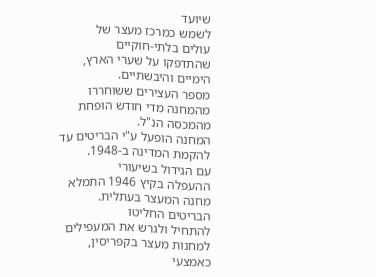שיועד
לשמש כמרכז מעצר של
עולים בלתי-חוקיים
שהתדפקו על שערי הארץ,
הימיים והיבשתיים.
מספר העצירים ששוחררו
מהמחנה מדי חודש הופחת
מהמכסה הנ"ל.
המחנה הופעל ע"י הבריטים עד להקמת המדינה ב-1948.
עם הגידול בשיעורי
ההעפלה בקיץ 1946 התמלא
מחנה המעצר בעתלית.
הבריטים החליטו
להתחיל ולגרש את המעפילים
למחנות מעצר בקפריסין,
כאמצעי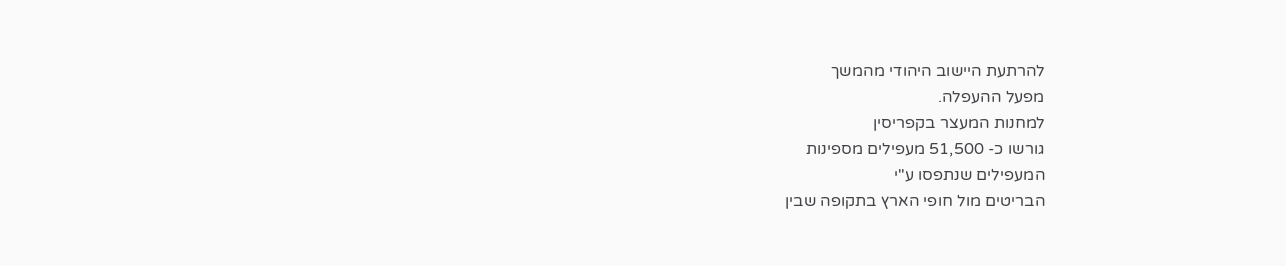להרתעת היישוב היהודי מהמשך
מפעל ההעפלה.
למחנות המעצר בקפריסין
גורשו כ- 51,500 מעפילים מספינות
המעפילים שנתפסו ע"י
הבריטים מול חופי הארץ בתקופה שבין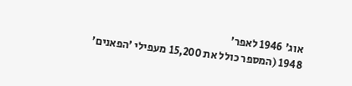אוג' 1946 לאפר'
1948 (המספר כולל את 15,200 מעפילי 'הפאנים'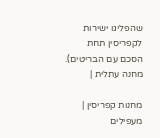שהפליגו ישירות לקפריסין תחת
הסכם עם הבריטים).
מחנה עתלית |

מחנות קפריסין |
מעפילים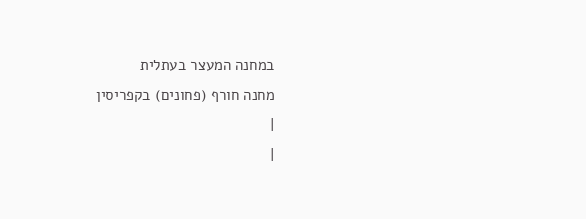במחנה המעצר בעתלית
מחנה חורף (פחונים) בקפריסין
|
|